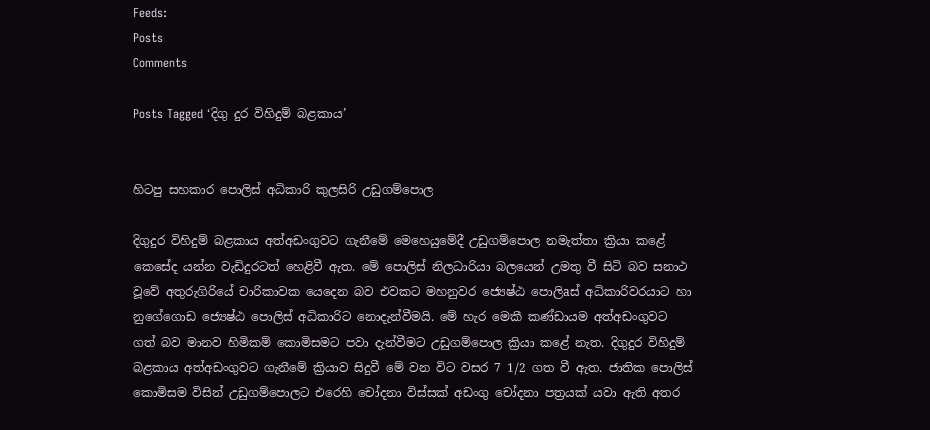Feeds:
Posts
Comments

Posts Tagged ‘දිගු දුර විහිදුම් බළකාය’


හිටපු සහකාර පොලිස්‌ අධිකාරි කුලසිරි උඩුගම්පොල

දිගුදුර විහිදුම් බළකාය අත්අඩංගුවට ගැනීමේ මෙහෙයුමේදී උඩුගම්පොල නමැත්තා ක්‍රියා කළේ කෙසේද යන්න වැඩිදුරටත් හෙළිවී ඇත. මේ පොලිස්‌ නිලධාරියා බලයෙන් උමතු වී සිටි බව සනාථ වූවේ අතුරුගිරියේ චාරිකාවක යෙදෙන බව එවකට මහනුවර ජ්‍යෙෂ්ඨ පොලිaස්‌ අධිකාරිවරයාට හා නුගේගොඩ ජ්‍යෙෂ්ඨ පොලිස්‌ අධිකාරිට නොදැන්වීමයි. මේ හැර මෙකී කණ්‌ඩායම අත්අඩංගුවට ගත් බව මානව හිමිකම් කොමිසමට පවා දැන්වීමට උඩුගම්පොල ක්‍රියා කළේ නැත. දිගුදුර විහිදුම් බළකාය අත්අඩංගුවට ගැනීමේ ක්‍රියාව සිදුවී මේ වන විට වසර 7 1/2 ගත වී ඇත. ජාතික පොලිස්‌ කොමිසම විසින් උඩුගම්පොලට එරෙහි චෝදනා විස්‌සක්‌ අඩංගු චෝදනා පත්‍රයක්‌ යවා ඇති අතර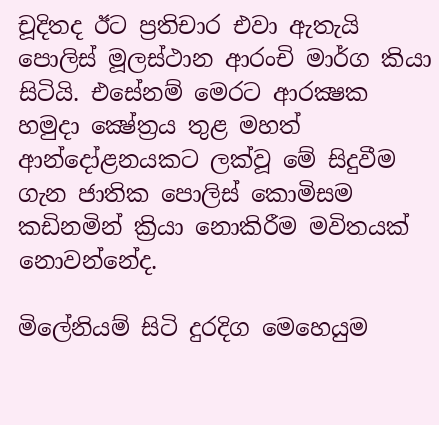චූදිතද ඊට ප්‍රතිචාර එවා ඇතැයි පොලිස්‌ මූලස්‌ථාන ආරංචි මාර්ග කියා සිටියි. එසේනම් මෙරට ආරක්‍ෂක හමුදා ක්‍ෂේත්‍රය තුළ මහත් ආන්දෝළනයකට ලක්‌වූ මේ සිදුවීම ගැන ජාතික පොලිස්‌ කොමිසම කඩිනමින් ක්‍රියා නොකිරීම මවිතයක්‌ නොවන්නේද.

මිලේනියම් සිටි දුරදිග මෙහෙයුම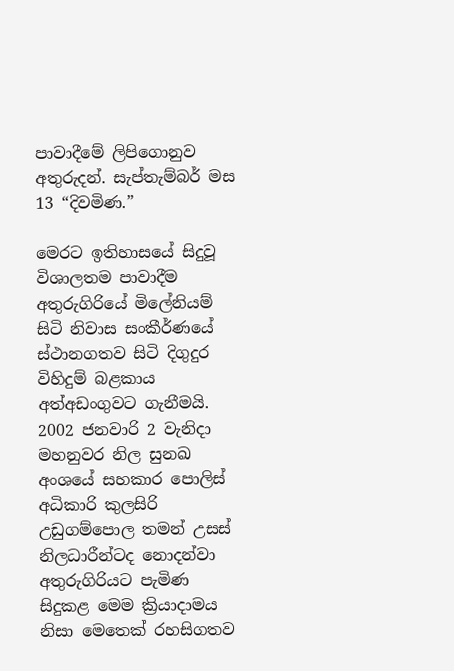පාවාදීමේ ලිපිගොනුව අතුරුදන්. සැප්තැම්බර් මස 13 “දිවමිණ.”

මෙරට ඉතිහාසයේ සිදුවූ විශාලතම පාවාදීම අතුරුගිරියේ මිලේනියම් සිටි නිවාස සංකීර්ණයේ ස්‌ථානගතව සිටි දිගුදුර විහිදුම් බළකාය අත්අඩංගුවට ගැනීමයි. 2002 ජනවාරි 2 වැනිදා මහනුවර නිල සුනඛ අංශයේ සහකාර පොලිස්‌ අධිකාරි කුලසිරි උඩුගම්පොල තමන් උසස්‌ නිලධාරීන්ටද නොදන්වා අතුරුගිරියට පැමිණ සිදුකළ මෙම ක්‍රියාදාමය නිසා මෙතෙක්‌ රහසිගතව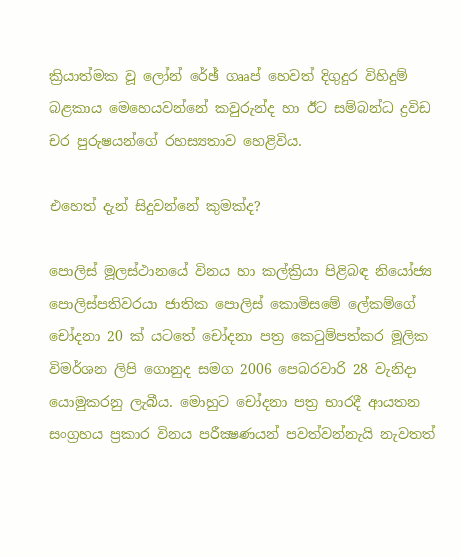ක්‍රියාත්මක වූ ලෝන් රේඡ් ගෲප් හෙවත් දිගුදුර විහිදුම් බළකාය මෙහෙයවන්නේ කවුරුන්ද හා ඊට සම්බන්ධ ද්‍රවිඩ චර පුරුෂයන්ගේ රහස්‍යතාව හෙළිවිය.

එහෙත් දැන් සිදුවන්නේ කුමක්‌ද?

පොලිස්‌ මූලස්‌ථානයේ විනය හා කල්ක්‍රියා පිළිබඳ නියෝජ්‍ය පොලිස්‌පතිවරයා ජාතික පොලිස්‌ කොමිසමේ ලේකම්ගේ චෝදනා 20 ක්‌ යටතේ චෝදනා පත්‍ර කෙටුම්පත්කර මූලික විමර්ශන ලිපි ගොනුද සමග 2006 පෙබරවාරි 28 වැනිදා යොමුකරනු ලැබීය. මොහුට චෝදනා පත්‍ර භාරදී ආයතන සංග්‍රහය ප්‍රකාර විනය පරීක්‍ෂණයන් පවත්වන්නැයි නැවතත්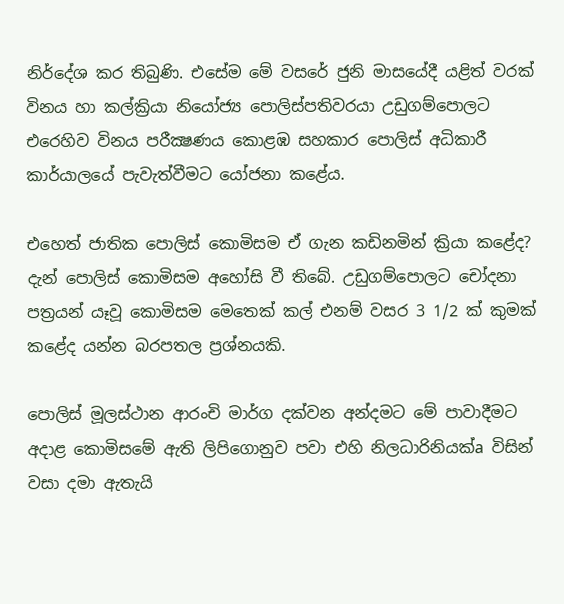නිර්දේශ කර තිබුණි. එසේම මේ වසරේ ජුනි මාසයේදී යළිත් වරක්‌ විනය හා කල්ක්‍රියා නියෝජ්‍ය පොලිස්‌පතිවරයා උඩුගම්පොලට එරෙහිව විනය පරීක්‍ෂණය කොළඹ සහකාර පොලිස්‌ අධිකාරී කාර්යාලයේ පැවැත්වීමට යෝජනා කළේය.

එහෙත් ජාතික පොලිස්‌ කොමිසම ඒ ගැන කඩිනමින් ක්‍රියා කළේද? දැන් පොලිස්‌ කොමිසම අහෝසි වී තිබේ. උඩුගම්පොලට චෝදනා පත්‍රයන් යෑවූ කොමිසම මෙතෙක්‌ කල් එනම් වසර 3 1/2 ක්‌ කුමක්‌ කළේද යන්න බරපතල ප්‍රශ්නයකි.

පොලිස්‌ මූලස්‌ථාන ආරංචි මාර්ග දක්‌වන අන්දමට මේ පාවාදීමට අදාළ කොමිසමේ ඇති ලිපිගොනුව පවා එහි නිලධාරිනියක්‌a විසින් වසා දමා ඇතැයි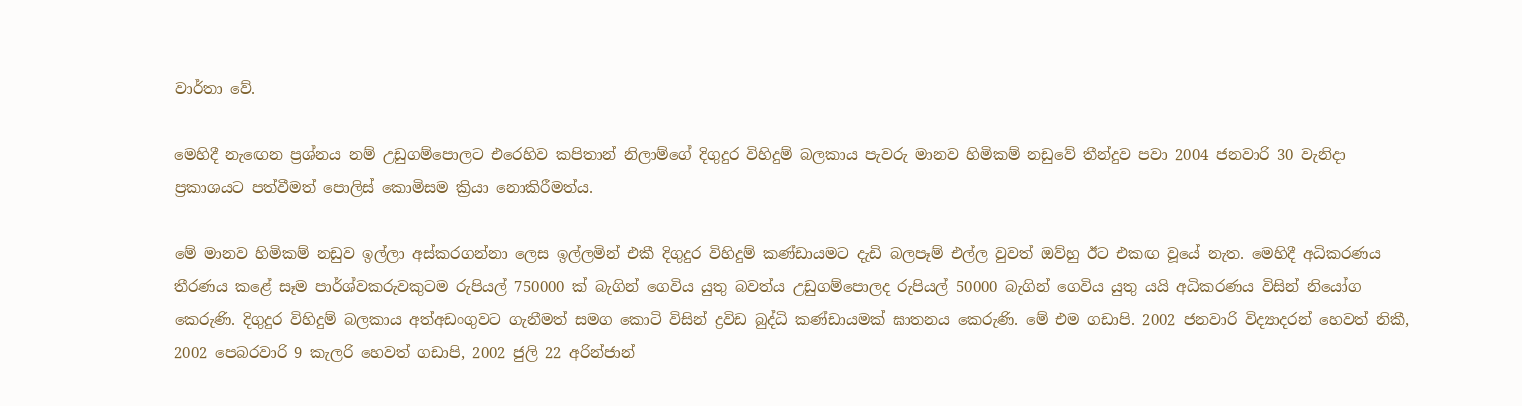වාර්තා වේ.

මෙහිදී නැඟෙන ප්‍රශ්නය නම් උඩුගම්පොලට එරෙහිව කපිතාන් නිලාම්ගේ දිගුදුර විහිදුම් බලකාය පැවරු මානව හිමිකම් නඩුවේ තීන්දුව පවා 2004 ජනවාරි 30 වැනිදා ප්‍රකාශයට පත්වීමත් පොලිස්‌ කොමිසම ක්‍රියා නොකිරීමත්ය.

මේ මානව හිමිකම් නඩුව ඉල්ලා අස්‌කරගන්නා ලෙස ඉල්ලමින් එකී දිගුදුර විහිදුම් කණ්‌ඩායමට දැඩි බලපෑම් එල්ල වුවත් ඔව්හු ඊට එකඟ වූයේ නැත. මෙහිදී අධිකරණය තීරණය කළේ සෑම පාර්ශ්වකරුවකුටම රුපියල් 750000 ක්‌ බැගින් ගෙවිය යුතු බවත්ය උඩුගම්පොලද රුපියල් 50000 බැගින් ගෙවිය යුතු යයි අධිකරණය විසින් නියෝග කෙරුණි. දිගුදුර විහිදුම් බලකාය අත්අඩංගුවට ගැනීමත් සමග කොටි විසින් ද්‍රවිඩ බුද්ධි කණ්‌ඩායමක්‌ ඝාතනය කෙරුණි. මේ එම ගඩාපි. 2002 ජනවාරි විද්‍යාදරන් හෙවත් නිකී, 2002 පෙබරවාරි 9 කැලරි හෙවත් ගඩාපි, 2002 ජුලි 22 අරින්ජාන්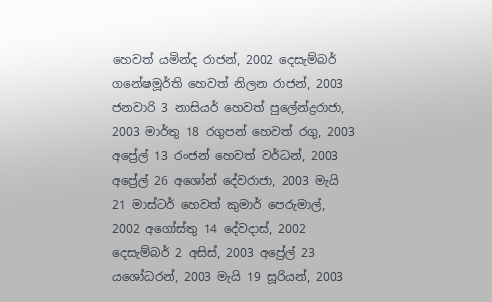හෙවත් යමින්ද රාජන්, 2002 දෙසැම්බර් ගනේෂමූර්ති හෙවත් නිලන රාජන්, 2003 ජනවාරි 3 නාසියර් හෙවත් පුලේන්ද්‍රරාජා, 2003 මාර්තු 18 රගුපන් හෙවත් රගු, 2003 අප්‍රේල් 13 රංජන් හෙවත් වර්ධන්, 2003 අප්‍රේල් 26 අශෝන් දේවරාජා, 2003 මැයි 21 මාස්‌ටර් හෙවත් කුමාර් පෙරුමාල්, 2002 අගෝස්‌තු 14 දේවදාස්‌, 2002 දෙසැම්බර් 2 අසිස්‌, 2003 අප්‍රේල් 23 යශෝධරන්, 2003 මැයි 19 සූරියන්, 2003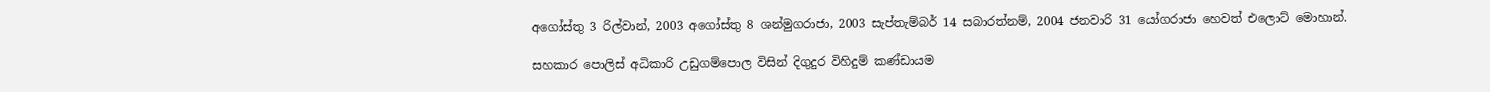අගෝස්‌තු 3 රිල්වාන්, 2003 අගෝස්‌තු 8 ශන්මුගරාජා, 2003 සැප්තැම්බර් 14 සබාරත්නම්, 2004 ජනවාරි 31 යෝගරාජා හෙවත් එලොට්‌ මොහාන්.

සහකාර පොලිස්‌ අධිකාරි උඩුගම්පොල විසින් දිගුදුර විහිදුම් කණ්‌ඩායම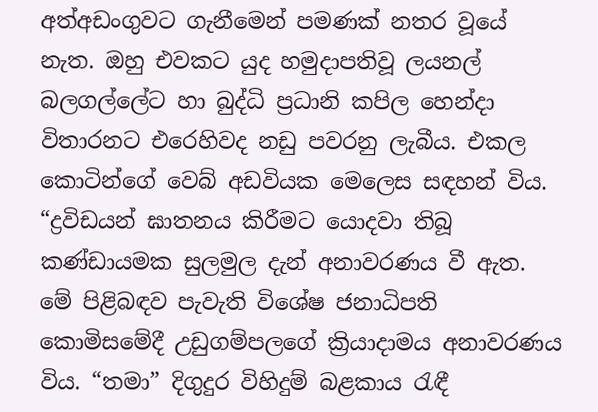අත්අඩංගුවට ගැනීමෙන් පමණක්‌ නතර වූයේ නැත. ඔහු එවකට යුද හමුදාපතිවූ ලයනල් බලගල්ලේට හා බුද්ධි ප්‍රධානි කපිල හෙන්දා විතාරනට එරෙහිවද නඩු පවරනු ලැබීය. එකල කොටින්ගේ වෙබ් අඩවියක මෙලෙස සඳහන් විය. “ද්‍රවිඩයන් ඝාතනය කිරීමට යොදවා තිබූ කණ්‌ඩායමක සුලමුල දැන් අනාවරණය වී ඇත. මේ පිළිබඳව පැවැති විශේෂ ජනාධිපති කොමිසමේදී උඩුගම්පලගේ ක්‍රියාදාමය අනාවරණය විය. “තමා” දිගුදුර විහිදුම් බළකාය රැඳී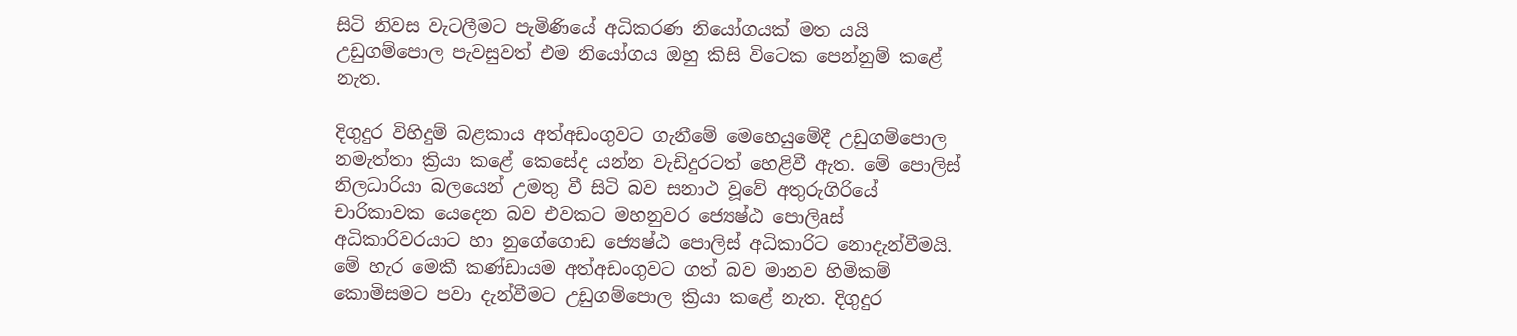සිටි නිවස වැටලීමට පැමිණියේ අධිකරණ නියෝගයක්‌ මත යයි උඩුගම්පොල පැවසුවත් එම නියෝගය ඔහු කිසි විටෙක පෙන්නුම් කළේ නැත.

දිගුදුර විහිදුම් බළකාය අත්අඩංගුවට ගැනීමේ මෙහෙයුමේදී උඩුගම්පොල නමැත්තා ක්‍රියා කළේ කෙසේද යන්න වැඩිදුරටත් හෙළිවී ඇත. මේ පොලිස්‌ නිලධාරියා බලයෙන් උමතු වී සිටි බව සනාථ වූවේ අතුරුගිරියේ චාරිකාවක යෙදෙන බව එවකට මහනුවර ජ්‍යෙෂ්ඨ පොලිaස්‌ අධිකාරිවරයාට හා නුගේගොඩ ජ්‍යෙෂ්ඨ පොලිස්‌ අධිකාරිට නොදැන්වීමයි. මේ හැර මෙකී කණ්‌ඩායම අත්අඩංගුවට ගත් බව මානව හිමිකම් කොමිසමට පවා දැන්වීමට උඩුගම්පොල ක්‍රියා කළේ නැත. දිගුදුර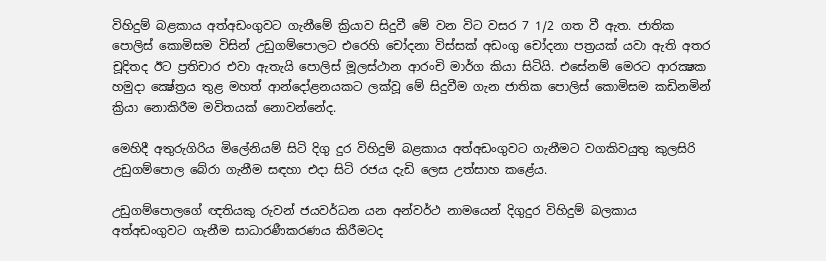විහිදුම් බළකාය අත්අඩංගුවට ගැනීමේ ක්‍රියාව සිදුවී මේ වන විට වසර 7 1/2 ගත වී ඇත. ජාතික පොලිස්‌ කොමිසම විසින් උඩුගම්පොලට එරෙහි චෝදනා විස්‌සක්‌ අඩංගු චෝදනා පත්‍රයක්‌ යවා ඇති අතර චූදිතද ඊට ප්‍රතිචාර එවා ඇතැයි පොලිස්‌ මූලස්‌ථාන ආරංචි මාර්ග කියා සිටියි. එසේනම් මෙරට ආරක්‍ෂක හමුදා ක්‍ෂේත්‍රය තුළ මහත් ආන්දෝළනයකට ලක්‌වූ මේ සිදුවීම ගැන ජාතික පොලිස්‌ කොමිසම කඩිනමින් ක්‍රියා නොකිරීම මවිතයක්‌ නොවන්නේද.

මෙහිදී අතුරුගිරිය මිලේනියම් සිටි දිගු දුර විහිදුම් බළකාය අත්අඩංගුවට ගැනීමට වගකිවයුතු කුලසිරි උඩුගම්පොල බේරා ගැනීම සඳහා එදා සිටි රජය දැඩි ලෙස උත්සාහ කළේය.

උඩුගම්පොලගේ ඥතියකු රුවන් ජයවර්ධන යන අන්වර්ථ නාමයෙන් දිගුදුර විහිදුම් බලකාය අත්අඩංගුවට ගැනීම සාධාරණීකරණය කිරීමටද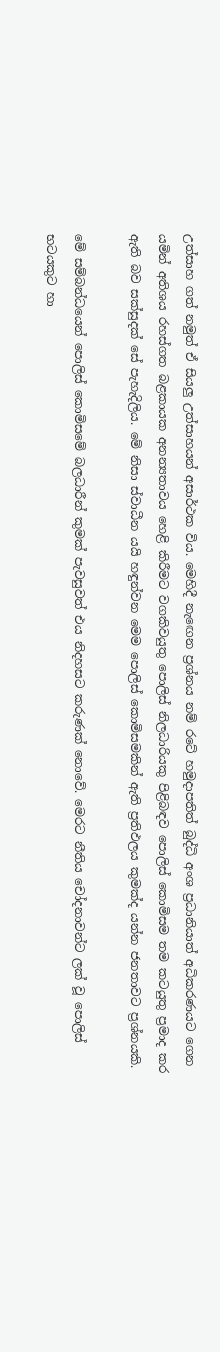උත්සාහ ගත් නමුත් ඒ සියලු උත්සාහයන් අසාර්ථක විය. මෙහිදී නැඟෙන ප්‍රශ්නය නම් රටේ හමුදාපතිත් බුද්ධි අංශ ප්‍රධානියාත් අධිකරණයට ගෙන යමින් අතිශය රහස්‌ගත බළකායක අනන්‍යතාවය හෙළි කිරීමට වගකිවයුතු පොලිස්‌ නිලධාරියකු පිළිබඳව පොලිස්‌ කොමිසම තම කටයුතු ප්‍රමාද කර ඇති බව සක්‌සුදක්‌ සේ පැහැදිලිය. මේ නිසා ස්‌වාධීන යයි හඳුන්වන මෙම පොලිස්‌ කොමිසමකින් ඇති ප්‍රතිඵලය කුමක්‌ද යන්න ජනතාවට ප්‍රශ්නයකි.

මේ සම්බන්ධයෙන් පොලිස්‌ කොමිසමේ බලධාරීන් කුමක්‌ පැවසුවත් එය නිදහසට කරුණක්‌ නොවේ. මෙරට නීතිය චෝදනාවන්ට ලක්‌ වූ පොලිස්‌ භටයකුට හා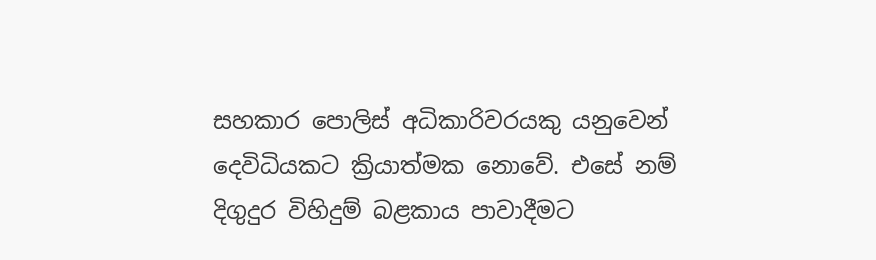සහකාර පොලිස්‌ අධිකාරිවරයකු යනුවෙන් දෙවිධියකට ක්‍රියාත්මක නොවේ. එසේ නම් දිගුදුර විහිදුම් බළකාය පාවාදීමට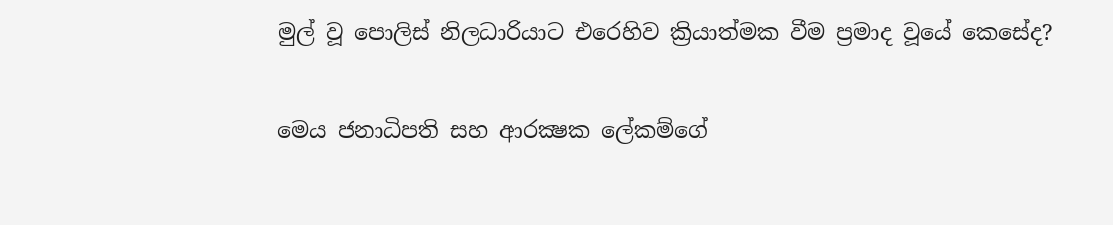මුල් වූ පොලිස්‌ නිලධාරියාට එරෙහිව ක්‍රියාත්මක වීම ප්‍රමාද වූයේ කෙසේද?

මෙය ජනාධිපති සහ ආරක්‍ෂක ලේකම්ගේ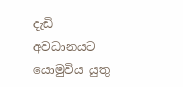දැඩි අවධානයට යොමුවිය යුතු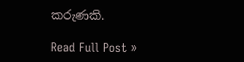කරුණකි.

Read Full Post »